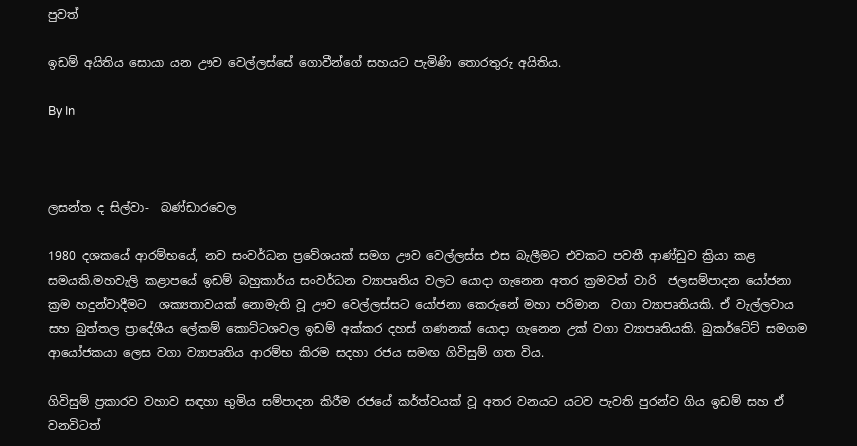පුවත්

ඉඩම් අයිතිය සොයා යන ඌව වෙල්ලස්සේ ගොවීන්ගේ සහයට පැමිණි තොරතුරු අයිතිය.

By In



ලසන්ත ද සිල්වා-  බණ්ඩාරවෙල

1980 දශකයේ ආරම්භයේ, නව සංවර්ධන ප්‍රවේශයක් සමග ඌව වෙල්ලස්ස එස බැලීමට එවකට පවතී ආණ්ඩුව ක්‍රියා කළ සමයකි.මහවැලි කළාපයේ ඉඩම් බහුකාර්ය සංවර්ධන ව්‍යාපෘතිය වලට යොදා ගැනෙන අතර ක්‍රමවත් වාරි  ජලසම්පාදන යෝජනා ක්‍රම හදුන්වාදීමට  ශක්‍යතාවයක් නොමැති වූ ඌව වෙල්ලස්සට යෝජනා කෙරුනේ මහා පරිමාන  වගා ව්‍යාපෘතියකි. ඒ වැල්ලවාය සහ බුත්තල ප්‍රාදේශීය ලේකම් කොට්ටශවල ඉඩම් අක්කර දහස් ගණනක් යොදා ගැනෙන උක් වගා ව්‍යාපෘතියකි. බුකර්ටේට් සමගම ආයෝජකයා ලෙස වගා ව්‍යාපෘතිය ආරම්භ කිරම සදහා රජය සමඟ ගිවිසුම් ගත විය.

ගිවිසුම් ප්‍රකාරව වහාව සඳහා භුමිය සම්පාදන කිරීම රජයේ කර්ත්වයක් වූ අතර වනයට යටව පැවති පුරන්ව ගිය ඉඩම් සහ ඒ වනවිටත්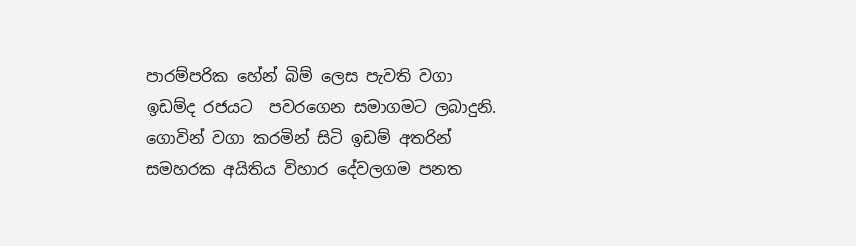පාරම්පරික හේන් බිම් ලෙස පැවති වගා ඉඩම්ද රජයට  පවරගෙන සමාගමට ලබාදුනි. ගොවින් වගා කරමින් සිටි ඉඩම් අතරින් සමහරක අයිතිය විහාර දේවලගම පනත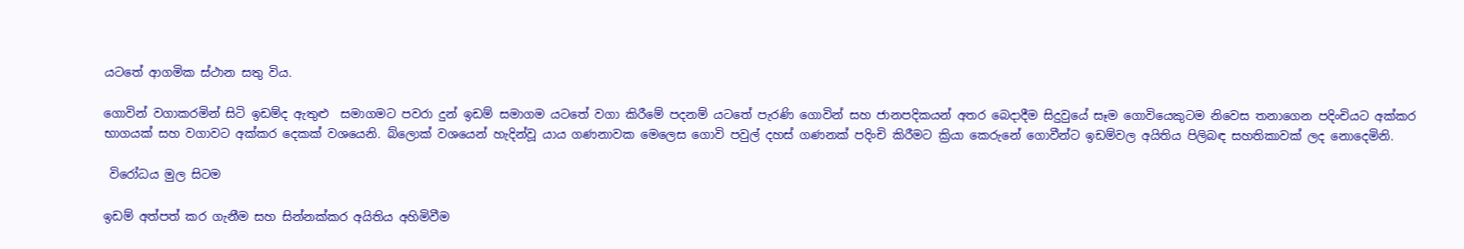යටතේ ආගමික ස්ථාන සතු විය.

ගොවින් වගාකරමින් සිටි ඉඩම්ද ඇතුළු  සමාගමට පවරා දුන් ඉඩම් සමාගම යටතේ වගා කිරීමේ පදනම් යටතේ පැරණි ගොවින් සහ ජානපදිකයන් අතර බෙදාදීම සිදුවුයේ සෑම ගොවියෙකුටම නිවෙස තනාගෙන පදිංචියට අක්කර භාගයක් සහ වගාවට අක්කර දෙකක් වශයෙනි. බ්ලොක් වශයෙන් හැදින්වූ යාය ගණනාවක මෙලෙස ගොවි පවුල් දහස් ගණනක් පදිංචි කිරීමට ක්‍රියා කෙරුනේ ගොවීන්ට ඉඩම්වල අයිතිය පිලිබඳ සහතිකාවක් ලද නොදෙමිනි.

 විරෝධය මුල සිටම

ඉඩම් අත්පත් කර ගැනීම සහ සින්නක්කර අයිතිය අහිමිවීම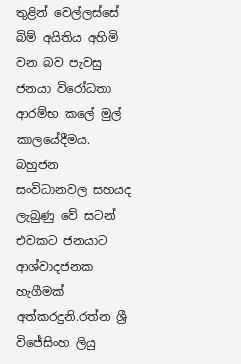තුළින් වෙල්ලස්සේ බිම් අයිතිය අහිමි වන බව පැවසු ජනයා විරෝධතා ආරම්භ කලේ මුල් කාලයේදීමය. බහුජන සංවිධානවල සහයද ලැබුණු වේ සටන් එවකට ජනයාට ආශ්වාදජනක හැගීමක් අත්කරදුනි.රත්න ශ්‍රී විජේසිංහ ලියු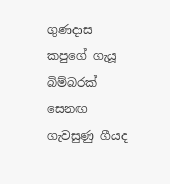ගුණදාස කපුගේ ගැයූ බිම්බරක් සෙනඟ ගැවසුණු ගීයද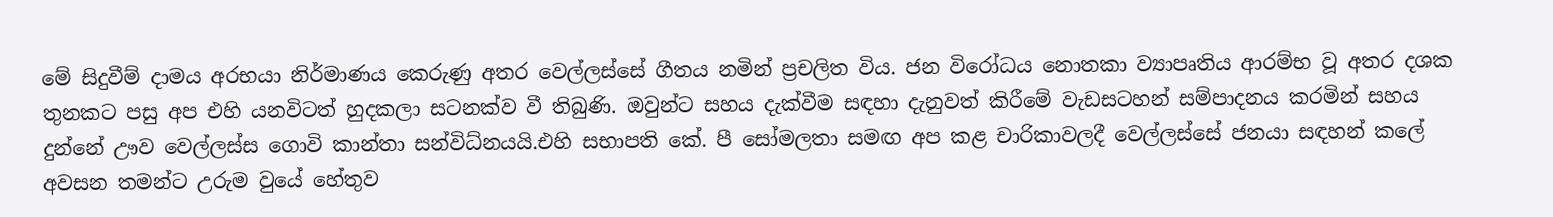මේ සිදුවීම් දාමය අරභයා නිර්මාණය කෙරුණු අතර වෙල්ලස්සේ ගීතය නමින් ප්‍රචලිත විය. ජන විරෝධය නොතකා ව්‍යාපෘතිය ආරම්භ වූ අතර දශක තුනකට පසු අප එහි යනවිටත් හුදකලා සටනක්ව වී තිබුණි. ඔවුන්ට සහය දැක්වීම සඳහා දැනුවත් කිරීමේ වැඩසටහන් සම්පාදනය කරමින් සහය දුන්නේ ඌව වෙල්ලස්ස ගොවි කාන්තා සන්විධ්නයයි.එහි සභාපති කේ. පී සෝමලතා සමඟ අප කළ චාරිකාවලදී වෙල්ලස්සේ ජනයා සඳහන් කලේ අවසන තමන්ට උරුම වුයේ හේතුව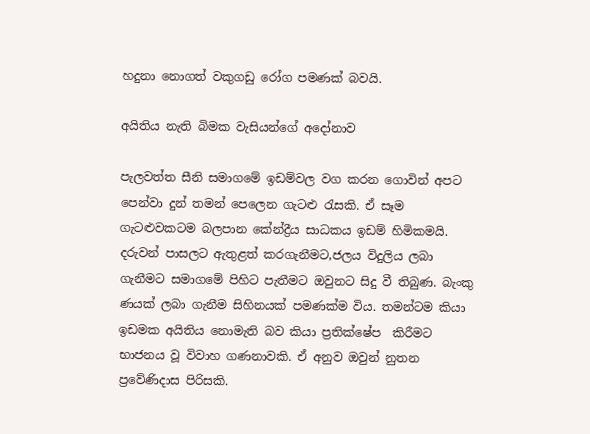හදුනා නොගත් වකුගඩු රෝග පමණක් බවයි.

අයිතිය නැති බිමක වැසියන්ගේ අදෝනාව

පැලවත්ත සීනි සමාගමේ ඉඩම්වල වග කරන ගොවින් අපට පෙන්වා දුන් තමන් පෙලෙන ගැටළු රැසකි. ඒ සෑම ගැටළුවකටම බලපාන කේන්ද්‍රීය සාධකය ඉඩම් හිමිකමයි. දරුවන් පාසලට ඇතුළත් කරගැනීමට,ජලය විදුලිය ලබා ගැනීමට සමාගමේ පිහිට පැතීමට ඔවුනට සිදු වී තිබුණ. බැංකු ණයක් ලබා ගැනීම සිහිනයක් පමණක්ම විය. තමන්ටම කියා ඉඩමක අයිතිය නොමැති බව කියා ප්‍රතික්ෂේප  කිරීමට භාජනය වූ විවාහ ගණනාවකි. ඒ අනුව ඔවුන් නුතන ප්‍රවේණිදාස පිරිසකි.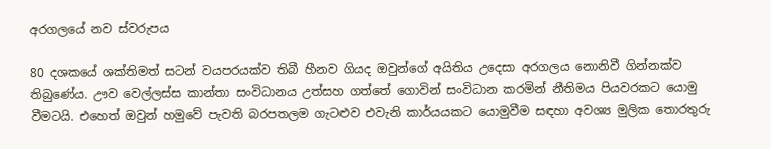අරගලයේ නව ස්වරුපය

80 දශකයේ ශක්තිමත් සටන් වයපරයක්ව තිබී හීනව ගියද ඔවුන්ගේ අයිතිය උදෙසා අරගලය නොනිවී ගින්නක්ව තිබුණේය. ඌව වෙල්ලස්ස කාන්තා සංවිධානය උත්සහ ගත්තේ ගොවින් සංවිධාන කරමින් නීතිමය පියවරකට යොමු වීමටයි. එහෙත් ඔවුන් හමුවේ පැවති බරපතලම ගැටළුව එවැනි කාර්යයකට යොමුවීම සඳහා අවශ්‍ය මුලික තොරතුරු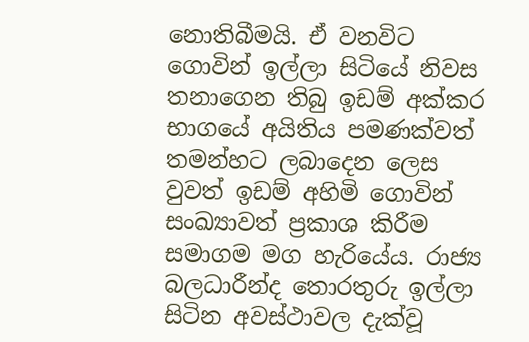නොතිබීමයි. ඒ වනවිට ගොවින් ඉල්ලා සිටියේ නිවස තනාගෙන තිබු ඉඩම් අක්කර භාගයේ අයිතිය පමණක්වත් තමන්හට ලබාදෙන ලෙස වුවත් ඉඩම් අහිමි ගොවින් සංඛ්‍යාවත් ප්‍රකාශ කිරීම සමාගම මග හැරියේය. රාජ්‍ය බලධාරීන්ද තොරතුරු ඉල්ලා සිටින අවස්ථාවල දැක්වූ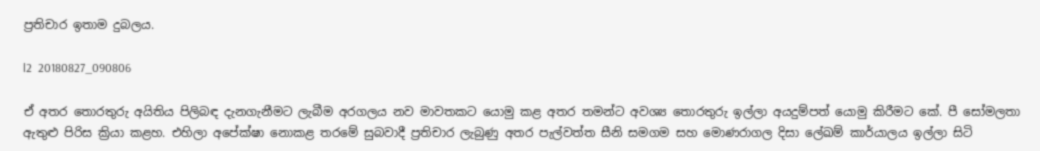ප්‍රතිචාර ඉතාම දුබලය.

l2  20180827_090806

ඒ අතර තොරතුරු අයිතිය පිලිබඳ දැනගැනීමට ලැබීම අරගලය නව මාවතකට යොමු කළ අතර තමන්ට අවශ්‍ය තොරතුරු ඉල්ලා අයදුම්පත් යොමු කිරීමට කේ. පී සෝමලතා ඇතුළු පිරිස ක්‍රියා කළහ. එහිලා අපේක්ෂා නොකළ තරමේ සුබවාදී ප්‍රතිචාර ලැබුණු අතර පැල්වත්ත සීනි සමගම සහ මොණරාගල දිසා ලේඛම් කාර්යාලය ඉල්ලා සිටි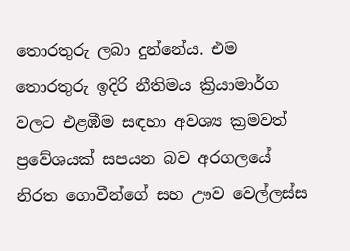තොරතුරු ලබා දුන්නේය. එම තොරතුරු ඉදිරි නීතිමය ක්‍රියාමාර්ග වලට එළඹීම සඳහා අවශ්‍ය ක්‍රමවත් ප්‍රවේශයක් සපයන බව අරගලයේ නිරත ගොවීන්ගේ සහ ඌව වෙල්ලස්ස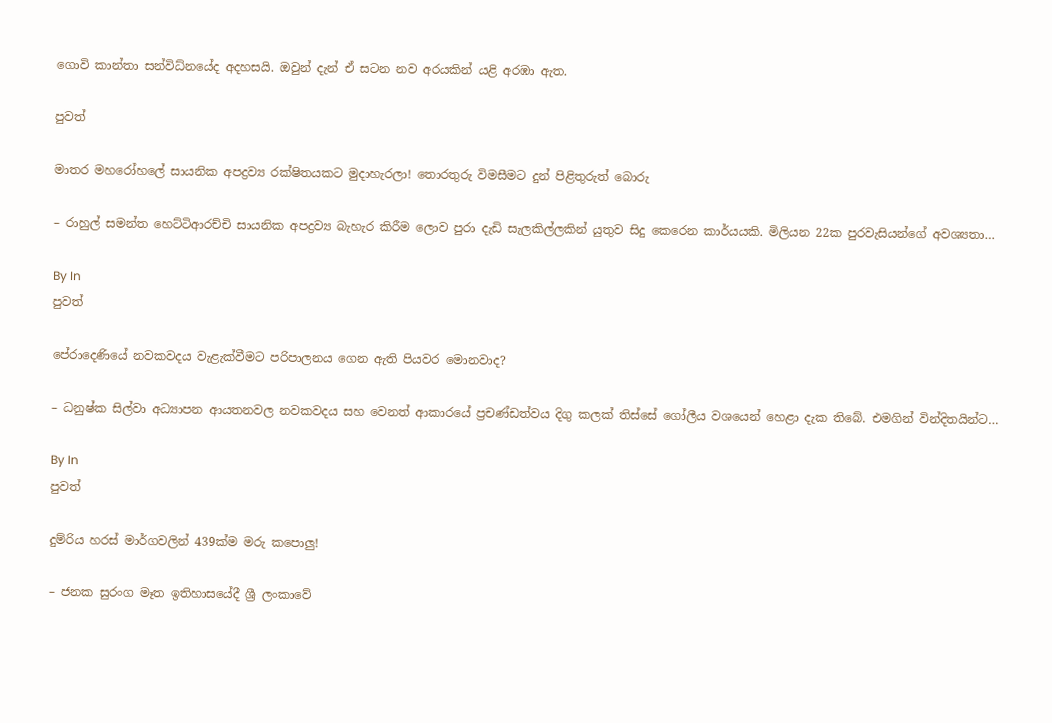ගොවි කාන්තා සන්විධ්නයේද අදහසයි. ඔවුන් දැන් ඒ සටන නව අරයකින් යළි අරඹා ඇත.

පුවත්

මාතර මහරෝහලේ සායනික අපද්‍රව්‍ය රක්ෂිතයකට මුදාහැරලා! තොරතුරු විමසීමට දුන් පිළිතුරුත් බොරු

– රාහුල් සමන්ත හෙට්ටිආරච්චි සායනික අපද්‍රව්‍ය බැහැර කිරීම ලොව පුරා දැඩි සැලකිල්ලකින් යුතුව සිදු කෙරෙන කාර්යයකි. මිලියන 22ක පුරවැසියන්ගේ අවශ්‍යතා…

By In
පුවත්

පේරාදෙණියේ නවකවදය වැළැක්වීමට පරිපාලනය ගෙන ඇති පියවර මොනවාද?

– ධනුෂ්ක සිල්වා අධ්‍යාපන ආයතනවල නවකවදය සහ වෙනත් ආකාරයේ ප්‍රචණ්ඩත්වය දිගු කලක් තිස්සේ ගෝලීය වශයෙන් හෙළා දැක තිබේ. එමගින් වින්දිතයින්ට…

By In
පුවත්

දුම්රිය හරස් මාර්ගවලින් 439ක්ම මරු කපොලු!

– ජනක සුරංග මෑත ඉතිහාසයේදී ශ්‍රී ලංකාවේ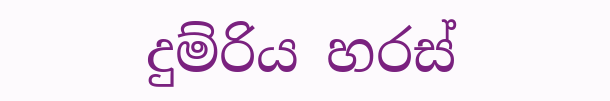දුම්රිය හරස්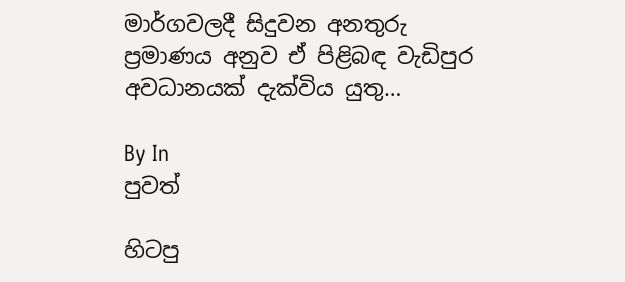මාර්ගවලදී සිදුවන අනතුරු ප්‍රමාණය අනුව ඒ පිළිබඳ වැඩිපුර අවධානයක් දැක්විය යුතු…

By In
පුවත්

හිටපු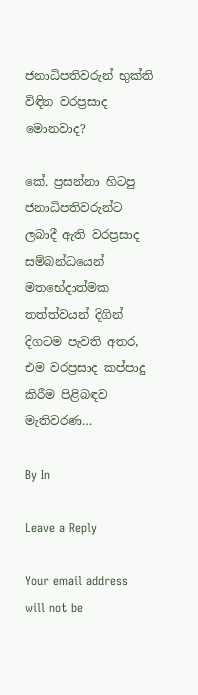ජනාධිපතිවරුන් භුක්ති විඳින වරප්‍රසාද මොනවාද?

කේ. ප්‍රසන්නා හිටපු ජනාධිපතිවරුන්ට ලබාදී ඇති වරප්‍රසාද සම්බන්ධයෙන් මතභේදාත්මක තත්ත්වයන් දිගින් දිගටම පැවති අතර, එම වරප්‍රසාද කප්පාදු කිරීම පිළිබඳව මැතිවරණ…

By In

Leave a Reply

Your email address will not be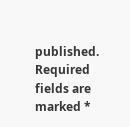published. Required fields are marked *